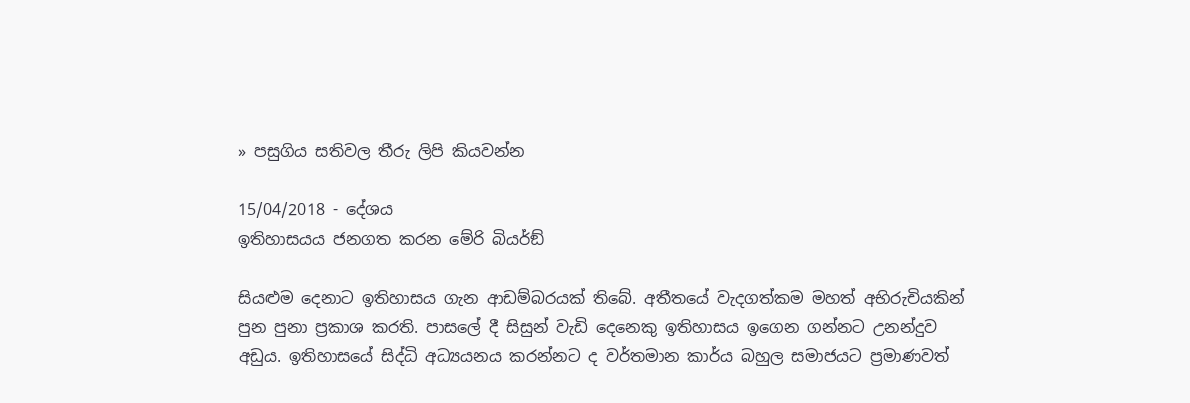» පසුගිය සතිවල තීරු ලිපි කියවන්න

15/04/2018 - දේශය
ඉතිහාසයය ජනගත කරන මේරි බියර්ඞ්

සියළුම දෙනාට ඉතිහාසය ගැන ආඩම්බරයක් තිබේ. අතීතයේ වැදගත්කම මහත් අභිරුචියකින් පුන පුනා ප්‍රකාශ කරති. පාසලේ දී සිසුන් වැඩි දෙනෙකු ඉතිහාසය ඉගෙන ගන්නට උනන්දුව අඩුය. ඉතිහාසයේ සිද්ධි අධ්‍යයනය කරන්නට ද වර්තමාන කාර්ය බහුල සමාජයට ප්‍රමාණවත්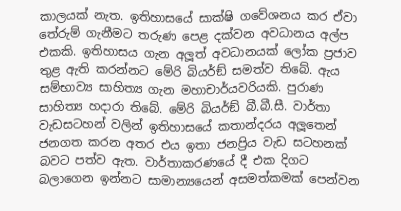කාලයක් නැත. ඉතිහාසයේ සාක්ෂි ගවේශනය කර ඒවා තේරුම් ගැනීමට තරුණ පෙළ දක්වන අවධානය අල්ප එකකි. ඉතිහාසය ගැන අලූත් අවධානයක් ලෝක ප්‍රජාව තුළ ඇති කරන්නට මේරි බියර්ඞ් සමත්ව තිබේ. ඇය සම්භාව්‍ය සාහිත්‍ය ගැන මහාචාර්යවරියකි. පුරාණ සාහිත්‍ය හදාරා තිබේ. මේරි බියර්ඞ් බී.බී.සී. වාර්තා වැඩසටහන් වලින් ඉතිහාසයේ කතාන්දරය අලූතෙන් ජනගත කරන අතර එය ඉතා ජනප්‍රිය වැඩ සටහනක් බවට පත්ව ඇත. වාර්තාකරණයේ දී එක දිගට බලාගෙන ඉන්නට සාමාන්‍යයෙන් අසමත්කමක් පෙන්වන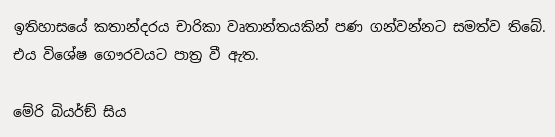ඉතිහාසයේ කතාන්දරය චාරිකා වෘතාන්තයකින් පණ ගන්වන්නට සමත්ව තිබේ. එය විශේෂ ගෞරවයට පාත්‍ර වී ඇත.

මේරි බියර්ඞ් සිය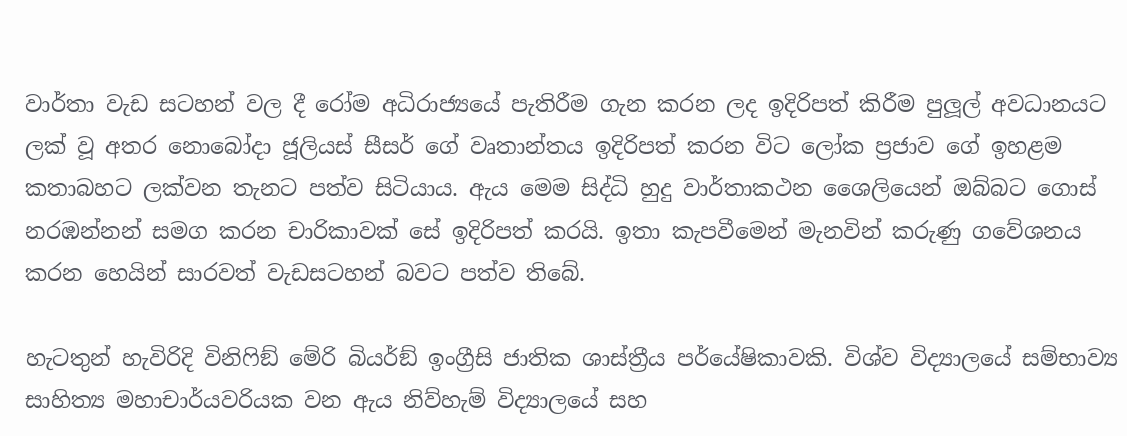වාර්තා වැඩ සටහන් වල දී රෝම අධිරාජ්‍යයේ පැතිරීම ගැන කරන ලද ඉදිරිපත් කිරීම පුලූල් අවධානයට ලක් වූ අතර නොබෝදා ජූලියස් සීසර් ගේ වෘතාන්තය ඉදිරිපත් කරන විට ලෝක ප්‍රජාව ගේ ඉහළම කතාබහට ලක්වන තැනට පත්ව සිටියාය. ඇය මෙම සිද්ධි හුදු වාර්තාකථන ශෛලියෙන් ඔබ්බට ගොස් නරඹන්නන් සමග කරන චාරිකාවක් සේ ඉදිරිපත් කරයි. ඉතා කැපවීමෙන් මැනවින් කරුණු ගවේශනය කරන හෙයින් සාරවත් වැඩසටහන් බවට පත්ව තිබේ.

හැටතුන් හැවිරිදි විනිෆිඞ් මේරි බියර්ඞ් ඉංග්‍රීසි ජාතික ශාස්ත්‍රීය පර්යේෂිකාවකි. විශ්ව විද්‍යාලයේ සම්භාව්‍ය සාහිත්‍ය මහාචාර්යවරියක වන ඇය නිව්හැම් විද්‍යාලයේ සහ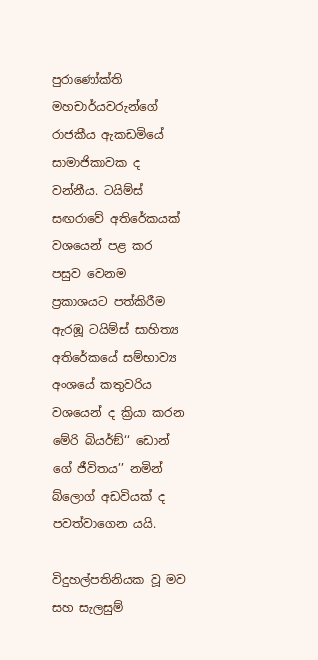පුරාණෝක්ති මහචාර්යවරුන්ගේ රාජකීය ඇකඩමියේ සාමාජිකාවක ද වන්නීය. ටයිම්ස් සඟරාවේ අතිරේකයක් වශයෙන් පළ කර පසුව වෙනම ප්‍රකාශයට පත්කිරීම ඇරඹූ ටයිම්ස් සාහිත්‍ය අතිරේකයේ සම්භාව්‍ය අංශයේ කතුවරිය වශයෙන් ද ක්‍රියා කරන මේරි බියර්ඞ්‘‘ ඩොන් ගේ ජීවිතය’’ නමින් බ්ලොග් අඩවියක් ද පවත්වාගෙන යයි.

විදුහල්පතිනියක වූ මව සහ සැලසුම්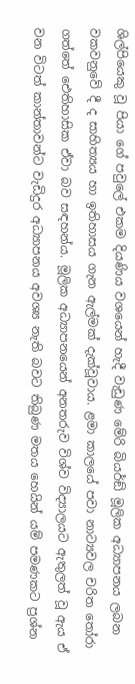ශිල්පියෙකු වූ පියා ගේ පවුලේ එකම දියණිය වශයෙන් හැදී වැඩුණ මේරි බියර්ඞ් මූලික අධ්‍යාපනය ලබන වකවනුවේ දී ද සාහිත්‍යය හා ඉතිහාසය ගැන ඇල්මක් දැක්වූවාය. ළමා කාලයේ පවා නාට්‍යවල චරිත තෝරා ගත්තේ ඓතිහාසික ඒවා බව සඳහන්ය. මූලික අධ්‍යාපනයෙන් අනතරුව විශ්ව විද්‍යාලයට ඇතුලත් වූ ඇය ඒ වන විටත් කාන්තාවන්ට වැඩිදුර අධ්‍යාපනය අවශ්‍ය නැති බවට තිබුණ මතය හෙයින් යම් පමණකට ප්‍රශ්න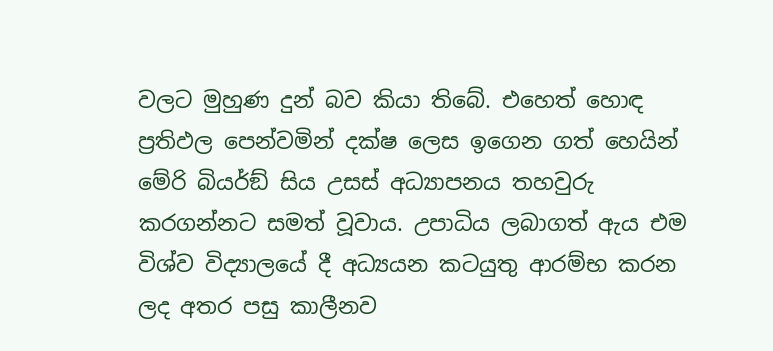වලට මුහුණ දුන් බව කියා තිබේ. එහෙත් හොඳ ප්‍රතිඵල පෙන්වමින් දක්ෂ ලෙස ඉගෙන ගත් හෙයින් මේරි බියර්ඞ් සිය උසස් අධ්‍යාපනය තහවුරු කරගන්නට සමත් වූවාය. උපාධිය ලබාගත් ඇය එම විශ්ව විද්‍යාලයේ දී අධ්‍යයන කටයුතු ආරම්භ කරන ලද අතර පසු කාලීනව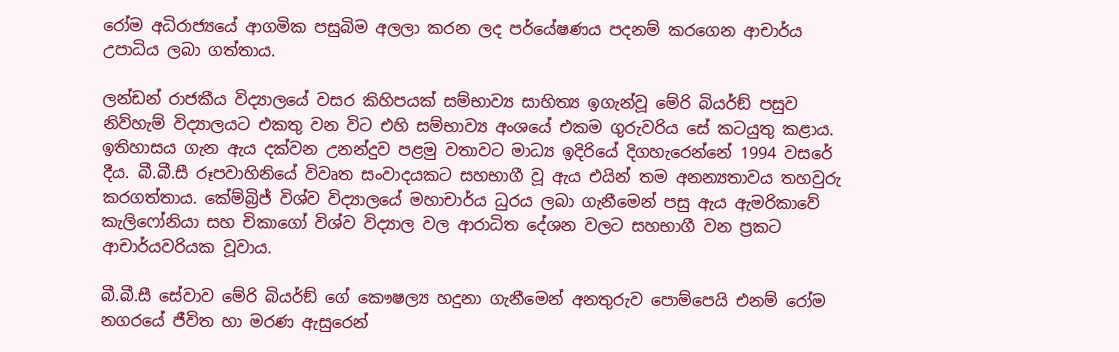රෝම අධිරාජ්‍යයේ ආගමික පසුබිම අලලා කරන ලද පර්යේෂණය පදනම් කරගෙන ආචාර්ය උපාධිය ලබා ගත්තාය.

ලන්ඩන් රාජකීය විද්‍යාලයේ වසර කිහිපයක් සම්භාව්‍ය සාහිත්‍ය ඉගැන්වූ මේරි බියර්ඞ් පසුව නිව්හැම් විද්‍යාලයට එකතු වන විට එහි සම්භාව්‍ය අංශයේ එකම ගුරුවරිය සේ කටයුතු කළාය. ඉතිහාසය ගැන ඇය දක්වන උනන්දුව පළමු වතාවට මාධ්‍ය ඉදිරියේ දිගහැරෙන්නේ 1994 වසරේ දීය. බී.බී.සී රූපවාහිනියේ විවෘත සංවාදයකට සහභාගී වූ ඇය එයින් තම අනන්‍යතාවය තහවුරු කරගත්තාය. කේම්බ්‍රිජ් විශ්ව විද්‍යාලයේ මහාචාර්ය ධුරය ලබා ගැනීමෙන් පසු ඇය ඇමරිකාවේ කැලිෆෝනියා සහ චිකාගෝ විශ්ව විද්‍යාල වල ආරාධිත දේශන වලට සහභාගී වන ප්‍රකට ආචාර්යවරියක වූවාය.

බී.බී.සී සේවාව මේරි බියර්ඞ් ගේ කෞෂල්‍ය හදුනා ගැනීමෙන් අනතුරුව පොම්පෙයි එනම් රෝම නගරයේ ජීවිත හා මරණ ඇසුරෙන්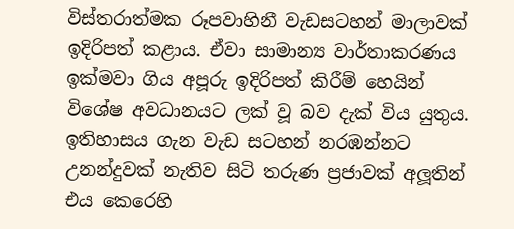විස්තරාත්මක රූපවාහිනී වැඩසටහන් මාලාවක් ඉදිරිපත් කළාය. ඒවා සාමාන්‍ය වාර්තාකරණය ඉක්මවා ගිය අපූරු ඉදිරිපත් කිරීම් හෙයින් විශේෂ අවධානයට ලක් වූ බව දැක් විය යුතුය. ඉතිහාසය ගැන වැඩ සටහන් නරඹන්නට උනන්දුවක් නැතිව සිටි තරුණ ප්‍රජාවක් අලූතින් එය කෙරෙහි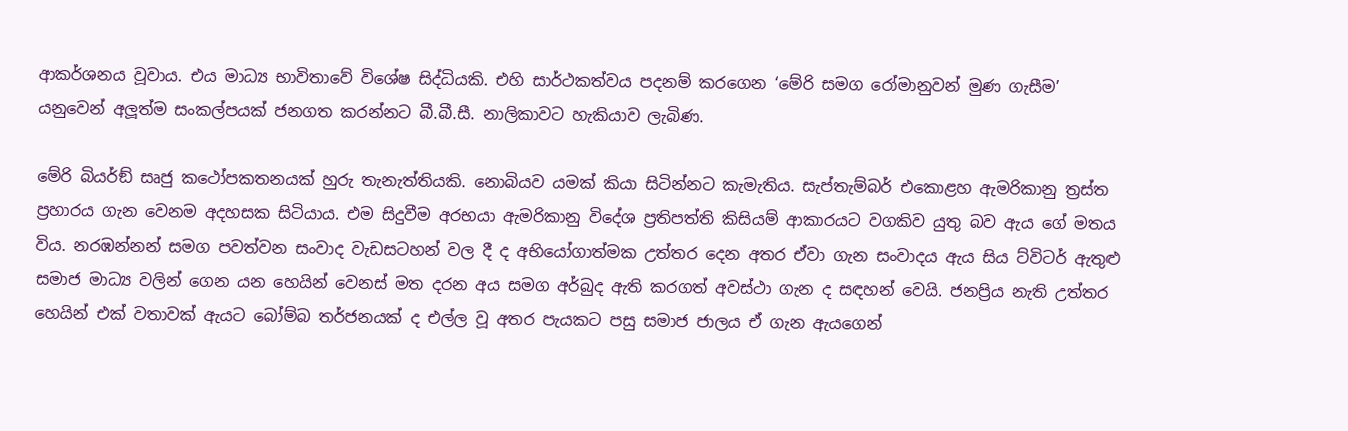ආකර්ශනය වූවාය. එය මාධ්‍ය භාවිතාවේ විශේෂ සිද්ධියකි. එහි සාර්ථකත්වය පදනම් කරගෙන ‘මේරි සමග රෝමානුවන් මුණ ගැසීම’ යනුවෙන් අලූත්ම සංකල්පයක් ජනගත කරන්නට බී.බී.සී. නාලිකාවට හැකියාව ලැබිණ.

මේරි බියර්ඞ් සෘජු කථෝපකතනයක් හුරු තැනැත්තියකි. නොබියව යමක් කියා සිටින්නට කැමැතිය. සැප්තැම්බර් එකොළහ ඇමරිකානු ත්‍රස්ත ප්‍රහාරය ගැන වෙනම අදහසක සිටියාය. එම සිදුවීම අරභයා ඇමරිකානු විදේශ ප්‍රතිපත්ති කිසියම් ආකාරයට වගකිව යුතු බව ඇය ගේ මතය විය. නරඹන්නන් සමග පවත්වන සංවාද වැඩසටහන් වල දී ද අභියෝගාත්මක උත්තර දෙන අතර ඒවා ගැන සංවාදය ඇය සිය ට්විටර් ඇතුළු සමාජ මාධ්‍ය වලින් ගෙන යන හෙයින් වෙනස් මත දරන අය සමග අර්බුද ඇති කරගත් අවස්ථා ගැන ද සඳහන් වෙයි. ජනප්‍රිය නැති උත්තර හෙයින් එක් වතාවක් ඇයට බෝම්බ තර්ජනයක් ද එල්ල වූ අතර පැයකට පසු සමාජ ජාලය ඒ ගැන ඇයගෙන්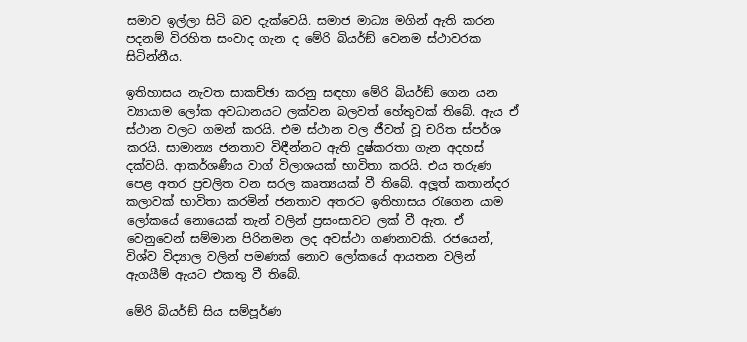සමාව ඉල්ලා සිටි බව දැක්වෙයි. සමාජ මාධ්‍ය මගින් ඇති කරන පදනම් විරහිත සංවාද ගැන ද මේරි බියර්ඞ් වෙනම ස්ථාවරක සිටින්නීය.

ඉතිහාසය නැවත සාකච්ඡා කරනු සඳහා මේරි බියර්ඞ් ගෙන යන ව්‍යායාම ලෝක අවධානයට ලක්වන බලවත් හේතුවක් තිබේ. ඇය ඒ ස්ථාන වලට ගමන් කරයි. එම ස්ථාන වල ජීවත් වූ චරිත ස්පර්ශ කරයි. සාමාන්‍ය ජනතාව විඳීන්නට ඇති දුෂ්කරතා ගැන අදහස් දක්වයි. ආකර්ශණීය වාග් විලාශයක් භාවිතා කරයි. එය තරුණ පෙළ අතර ප්‍රචලිත වන සරල කෘත්‍යයක් වී තිබේ. අලූත් කතාන්දර කලාවක් භාවිතා කරමින් ජනතාව අතරට ඉතිහාසය රැගෙන යාම ලෝකයේ නොයෙක් තැන් වලින් ප්‍රසංසාවට ලක් වී ඇත. ඒ වෙනුවෙන් සම්මාන පිරිනමන ලද අවස්ථා ගණනාවකි. රජයෙන්, විශ්ව විද්‍යාල වලින් පමණක් නොව ලෝකයේ ආයතන වලින් ඇගයීම් ඇයට එකතු වී තිබේ.

මේරි බියර්ඞ් සිය සම්පූර්ණ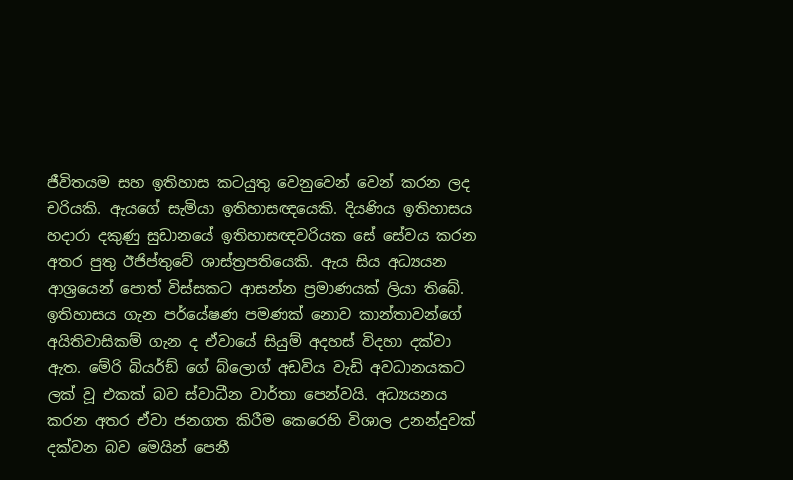ජීවිතයම සහ ඉතිහාස කටයුතු වෙනුවෙන් වෙන් කරන ලද චරියකි. ඇයගේ සැමියා ඉතිහාසඥයෙකි. දියණිය ඉතිහාසය හදාරා දකුණු සුඩානයේ ඉතිහාසඥවරියක සේ සේවය කරන අතර පුතු ඊජිප්තුවේ ශාස්ත්‍රපතියෙකි. ඇය සිය අධ්‍යයන ආශ්‍රයෙන් පොත් විස්සකට ආසන්න ප්‍රමාණයක් ලියා තිබේ. ඉතිහාසය ගැන පර්යේෂණ පමණක් නොව කාන්තාවන්ගේ අයිතිවාසිකම් ගැන ද ඒවායේ සියුම් අදහස් විදහා දක්වා ඇත. මේරි බියර්ඞ් ගේ බ්ලොග් අඩවිය වැඩි අවධානයකට ලක් වූ එකක් බව ස්වාධීන වාර්තා පෙන්වයි. අධ්‍යයනය කරන අතර ඒවා ජනගත කිරීම කෙරෙහි විශාල උනන්දුවක් දක්වන බව මෙයින් පෙනී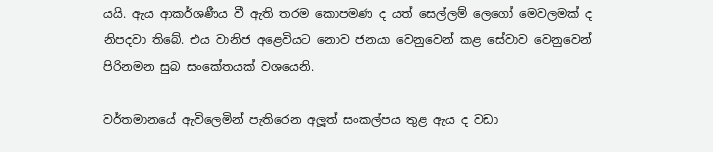යයි. ඇය ආකර්ශණීය වී ඇති තරම කොපමණ ද යත් සෙල්ලම් ලෙගෝ මෙවලමක් ද නිපදවා තිබේ. එය වානිජ අළෙවියට නොව ජනයා වෙනුවෙන් කළ සේවාව වෙනුවෙන් පිරිනමන සුබ සංකේතයක් වශයෙනි.

වර්තමානයේ ඇවිලෙමින් පැතිරෙන අලූත් සංකල්පය තුළ ඇය ද වඩා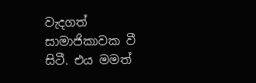වැදගත් සාමාජිකාවක වී සිටී. එය මමත්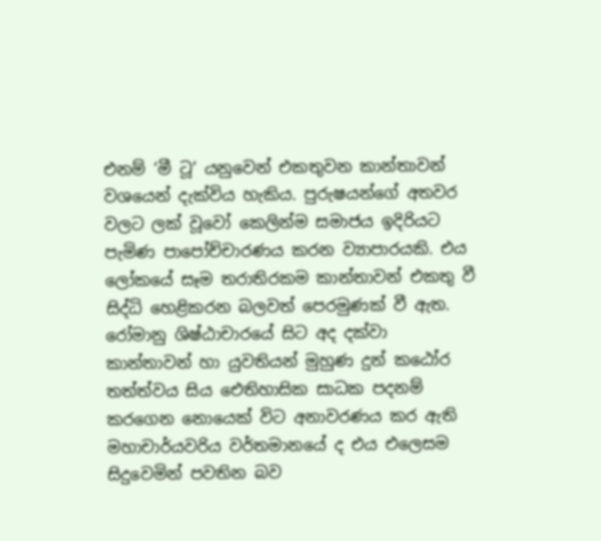එනම් ‘මී ටූ’ යනුවෙන් එකතුවන කාන්තාවන් වශයෙන් දැක්විය හැකිය. පුරුෂයන්ගේ අතවර වලට ලක් වූවෝ කෙලින්ම සමාජය ඉදිරියට පැමිණ පාපෝච්චාරණය කරන ව්‍යාපාරයකි. එය ලෝකයේ සෑම තරාතිරකම කාන්තාවන් එකතු වී සිද්ධි හෙළිකරන බලවත් පෙරමුණක් වී ඇත. රෝමානු ශිෂ්ඨාචාරයේ සිට අද දක්වා කාන්තාවන් හා යුවතියන් මුහුණ දුන් කඨෝර තත්ත්වය සිය ඓතිහාසික සාධක පදනම් කරගෙන නොයෙක් විට අනාවරණය කර ඇති මහාචාර්යවරිය වර්තමානයේ ද එය එලෙසම සිදුවෙමින් පවතින බව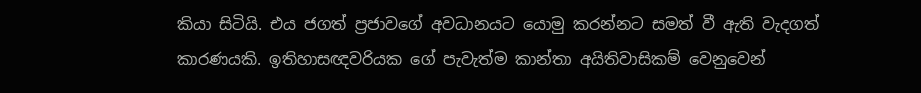කියා සිටියි. එය ජගත් ප්‍රජාවගේ අවධානයට යොමු කරන්නට සමත් වී ඇති වැදගත් කාරණයකි. ඉතිහාසඥවරියක ගේ පැවැත්ම කාන්තා අයිතිවාසිකම් වෙනුවෙන්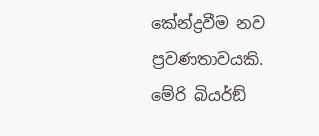කේන්ද්‍රවීම නව ප්‍රවණතාවයකි. මේරි බියර්ඞ්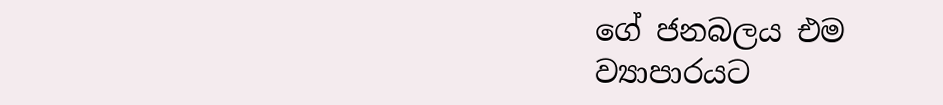ගේ ජනබලය එම ව්‍යාපාරයට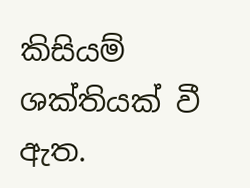කිසියම් ශක්තියක් වී ඇත.